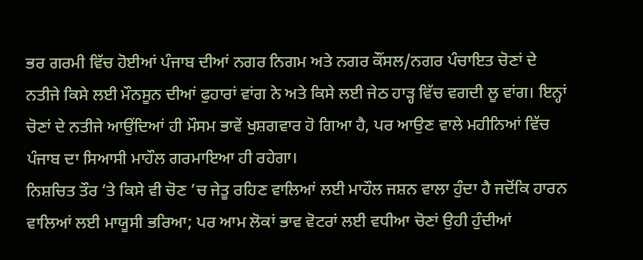ਭਰ ਗਰਮੀ ਵਿੱਚ ਹੋਈਆਂ ਪੰਜਾਬ ਦੀਆਂ ਨਗਰ ਨਿਗਮ ਅਤੇ ਨਗਰ ਕੌਂਸਲ/ਨਗਰ ਪੰਚਾਇਤ ਚੋਣਾਂ ਦੇ ਨਤੀਜੇ ਕਿਸੇ ਲਈ ਮੌਨਸੂਨ ਦੀਆਂ ਫੁਹਾਰਾਂ ਵਾਂਗ ਨੇ ਅਤੇ ਕਿਸੇ ਲਈ ਜੇਠ ਹਾੜ੍ਹ ਵਿੱਚ ਵਗਦੀ ਲੂ ਵਾਂਗ। ਇਨ੍ਹਾਂ ਚੋਣਾਂ ਦੇ ਨਤੀਜੇ ਆਉਂਦਿਆਂ ਹੀ ਮੌਸਮ ਭਾਵੇਂ ਖੁਸ਼ਗਵਾਰ ਹੋ ਗਿਆ ਹੈ, ਪਰ ਆਉਣ ਵਾਲੇ ਮਹੀਨਿਆਂ ਵਿੱਚ ਪੰਜਾਬ ਦਾ ਸਿਆਸੀ ਮਾਹੌਲ ਗਰਮਾਇਆ ਹੀ ਰਹੇਗਾ।
ਨਿਸ਼ਚਿਤ ਤੌਰ ‘ਤੇ ਕਿਸੇ ਵੀ ਚੋਣ ‘ਚ ਜੇਤੂ ਰਹਿਣ ਵਾਲਿਆਂ ਲਈ ਮਾਹੌਲ ਜਸ਼ਨ ਵਾਲਾ ਹੁੰਦਾ ਹੈ ਜਦੋਂਕਿ ਹਾਰਨ ਵਾਲਿਆਂ ਲਈ ਮਾਯੂਸੀ ਭਰਿਆ; ਪਰ ਆਮ ਲੋਕਾਂ ਭਾਵ ਵੋਟਰਾਂ ਲਈ ਵਧੀਆ ਚੋਣਾਂ ਉਹੀ ਹੁੰਦੀਆਂ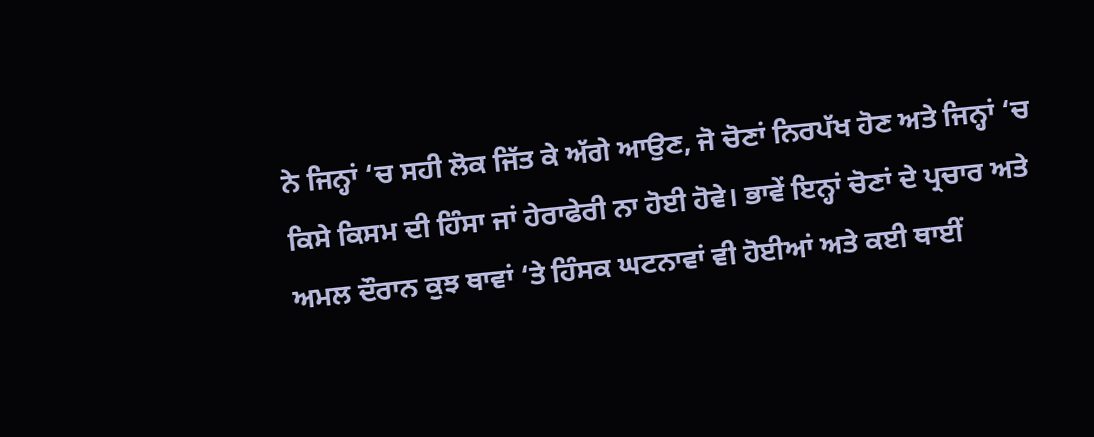ਨੇ ਜਿਨ੍ਹਾਂ ‘ਚ ਸਹੀ ਲੋਕ ਜਿੱਤ ਕੇ ਅੱਗੇ ਆਉਣ, ਜੋ ਚੋਣਾਂ ਨਿਰਪੱਖ ਹੋਣ ਅਤੇ ਜਿਨ੍ਹਾਂ ‘ਚ ਕਿਸੇ ਕਿਸਮ ਦੀ ਹਿੰਸਾ ਜਾਂ ਹੇਰਾਫੇਰੀ ਨਾ ਹੋਈ ਹੋਵੇ। ਭਾਵੇਂ ਇਨ੍ਹਾਂ ਚੋਣਾਂ ਦੇ ਪ੍ਰਚਾਰ ਅਤੇ ਅਮਲ ਦੌਰਾਨ ਕੁਝ ਥਾਵਾਂ ‘ਤੇ ਹਿੰਸਕ ਘਟਨਾਵਾਂ ਵੀ ਹੋਈਆਂ ਅਤੇ ਕਈ ਥਾਈਂ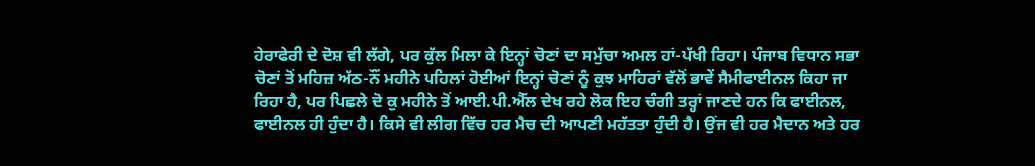ਹੇਰਾਫੇਰੀ ਦੇ ਦੋਸ਼ ਵੀ ਲੱਗੇ, ਪਰ ਕੁੱਲ ਮਿਲਾ ਕੇ ਇਨ੍ਹਾਂ ਚੋਣਾਂ ਦਾ ਸਮੁੱਚਾ ਅਮਲ ਹਾਂ-ਪੱਖੀ ਰਿਹਾ। ਪੰਜਾਬ ਵਿਧਾਨ ਸਭਾ ਚੋਣਾਂ ਤੋਂ ਮਹਿਜ਼ ਅੱਠ-ਨੌਂ ਮਹੀਨੇ ਪਹਿਲਾਂ ਹੋਈਆਂ ਇਨ੍ਹਾਂ ਚੋਣਾਂ ਨੂੰ ਕੁਝ ਮਾਹਿਰਾਂ ਵੱਲੋਂ ਭਾਵੇਂ ਸੈਮੀਫਾਈਨਲ ਕਿਹਾ ਜਾ ਰਿਹਾ ਹੈ, ਪਰ ਪਿਛਲੇ ਦੋ ਕੁ ਮਹੀਨੇ ਤੋਂ ਆਈ.ਪੀ.ਐੱਲ ਦੇਖ ਰਹੇ ਲੋਕ ਇਹ ਚੰਗੀ ਤਰ੍ਹਾਂ ਜਾਣਦੇ ਹਨ ਕਿ ਫਾਈਨਲ, ਫਾਈਨਲ ਹੀ ਹੁੰਦਾ ਹੈ। ਕਿਸੇ ਵੀ ਲੀਗ ਵਿੱਚ ਹਰ ਮੈਚ ਦੀ ਆਪਣੀ ਮਹੱਤਤਾ ਹੁੰਦੀ ਹੈ। ਉਂਜ ਵੀ ਹਰ ਮੈਦਾਨ ਅਤੇ ਹਰ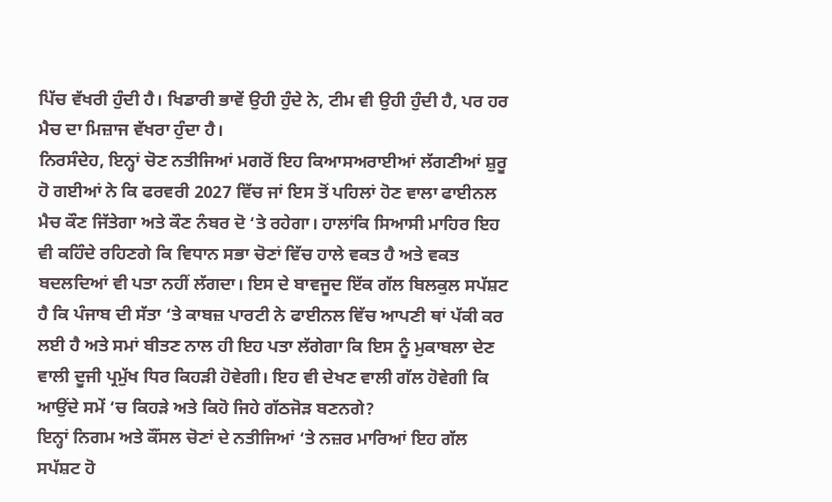ਪਿੱਚ ਵੱਖਰੀ ਹੁੰਦੀ ਹੈ। ਖਿਡਾਰੀ ਭਾਵੇਂ ਉਹੀ ਹੁੰਦੇ ਨੇ, ਟੀਮ ਵੀ ਉਹੀ ਹੁੰਦੀ ਹੈ, ਪਰ ਹਰ ਮੈਚ ਦਾ ਮਿਜ਼ਾਜ ਵੱਖਰਾ ਹੁੰਦਾ ਹੈ।
ਨਿਰਸੰਦੇਹ, ਇਨ੍ਹਾਂ ਚੋਣ ਨਤੀਜਿਆਂ ਮਗਰੋਂ ਇਹ ਕਿਆਸਅਰਾਈਆਂ ਲੱਗਣੀਆਂ ਸ਼ੁਰੂ ਹੋ ਗਈਆਂ ਨੇ ਕਿ ਫਰਵਰੀ 2027 ਵਿੱਚ ਜਾਂ ਇਸ ਤੋਂ ਪਹਿਲਾਂ ਹੋਣ ਵਾਲਾ ਫਾਈਨਲ ਮੈਚ ਕੌਣ ਜਿੱਤੇਗਾ ਅਤੇ ਕੌਣ ਨੰਬਰ ਦੋ ‘ਤੇ ਰਹੇਗਾ। ਹਾਲਾਂਕਿ ਸਿਆਸੀ ਮਾਹਿਰ ਇਹ ਵੀ ਕਹਿੰਦੇ ਰਹਿਣਗੇ ਕਿ ਵਿਧਾਨ ਸਭਾ ਚੋਣਾਂ ਵਿੱਚ ਹਾਲੇ ਵਕਤ ਹੈ ਅਤੇ ਵਕਤ ਬਦਲਦਿਆਂ ਵੀ ਪਤਾ ਨਹੀਂ ਲੱਗਦਾ। ਇਸ ਦੇ ਬਾਵਜੂਦ ਇੱਕ ਗੱਲ ਬਿਲਕੁਲ ਸਪੱਸ਼ਟ ਹੈ ਕਿ ਪੰਜਾਬ ਦੀ ਸੱਤਾ ‘ਤੇ ਕਾਬਜ਼ ਪਾਰਟੀ ਨੇ ਫਾਈਨਲ ਵਿੱਚ ਆਪਣੀ ਥਾਂ ਪੱਕੀ ਕਰ ਲਈ ਹੈ ਅਤੇ ਸਮਾਂ ਬੀਤਣ ਨਾਲ ਹੀ ਇਹ ਪਤਾ ਲੱਗੇਗਾ ਕਿ ਇਸ ਨੂੰ ਮੁਕਾਬਲਾ ਦੇਣ ਵਾਲੀ ਦੂਜੀ ਪ੍ਰਮੁੱਖ ਧਿਰ ਕਿਹੜੀ ਹੋਵੇਗੀ। ਇਹ ਵੀ ਦੇਖਣ ਵਾਲੀ ਗੱਲ ਹੋਵੇਗੀ ਕਿ ਆਉਂਦੇ ਸਮੇਂ ‘ਚ ਕਿਹੜੇ ਅਤੇ ਕਿਹੋ ਜਿਹੇ ਗੱਠਜੋੜ ਬਣਨਗੇ?
ਇਨ੍ਹਾਂ ਨਿਗਮ ਅਤੇ ਕੌਂਸਲ ਚੋਣਾਂ ਦੇ ਨਤੀਜਿਆਂ ‘ਤੇ ਨਜ਼ਰ ਮਾਰਿਆਂ ਇਹ ਗੱਲ ਸਪੱਸ਼ਟ ਹੋ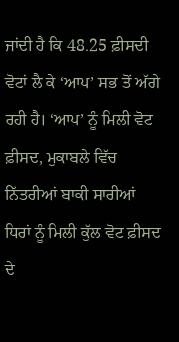ਜਾਂਦੀ ਹੈ ਕਿ 48.25 ਫ਼ੀਸਦੀ ਵੋਟਾਂ ਲੈ ਕੇ ‘ਆਪ’ ਸਭ ਤੋਂ ਅੱਗੇ ਰਹੀ ਹੈ। ‘ਆਪ’ ਨੂੰ ਮਿਲੀ ਵੋਟ ਫ਼ੀਸਦ, ਮੁਕਾਬਲੇ ਵਿੱਚ ਨਿੱਤਰੀਆਂ ਬਾਕੀ ਸਾਰੀਆਂ ਧਿਰਾਂ ਨੂੰ ਮਿਲੀ ਕੁੱਲ ਵੋਟ ਫ਼ੀਸਦ ਦੇ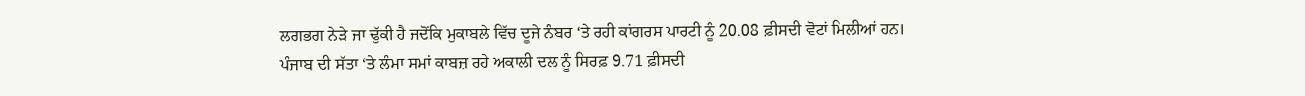ਲਗਭਗ ਨੇੜੇ ਜਾ ਢੁੱਕੀ ਹੈ ਜਦੋਂਕਿ ਮੁਕਾਬਲੇ ਵਿੱਚ ਦੂਜੇ ਨੰਬਰ ‘ਤੇ ਰਹੀ ਕਾਂਗਰਸ ਪਾਰਟੀ ਨੂੰ 20.08 ਫ਼ੀਸਦੀ ਵੋਟਾਂ ਮਿਲੀਆਂ ਹਨ। ਪੰਜਾਬ ਦੀ ਸੱਤਾ ‘ਤੇ ਲੰਮਾ ਸਮਾਂ ਕਾਬਜ਼ ਰਹੇ ਅਕਾਲੀ ਦਲ ਨੂੰ ਸਿਰਫ਼ 9.71 ਫ਼ੀਸਦੀ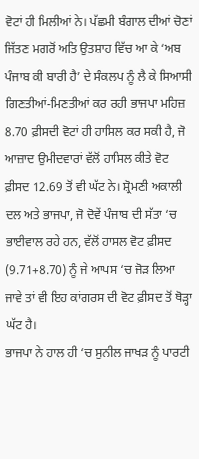ਵੋਟਾਂ ਹੀ ਮਿਲੀਆਂ ਨੇ। ਪੱਛਮੀ ਬੰਗਾਲ ਦੀਆਂ ਚੋਣਾਂ ਜਿੱਤਣ ਮਗਰੋਂ ਅਤਿ ਉਤਸ਼ਾਹ ਵਿੱਚ ਆ ਕੇ ‘ਅਬ ਪੰਜਾਬ ਕੀ ਬਾਰੀ ਹੈ’ ਦੇ ਸੰਕਲਪ ਨੂੰ ਲੈ ਕੇ ਸਿਆਸੀ ਗਿਣਤੀਆਂ-ਮਿਣਤੀਆਂ ਕਰ ਰਹੀ ਭਾਜਪਾ ਮਹਿਜ਼ 8.70 ਫ਼ੀਸਦੀ ਵੋਟਾਂ ਹੀ ਹਾਸਿਲ ਕਰ ਸਕੀ ਹੈ, ਜੋ ਆਜ਼ਾਦ ਉਮੀਦਵਾਰਾਂ ਵੱਲੋਂ ਹਾਸਿਲ ਕੀਤੇ ਵੋਟ ਫ਼ੀਸਦ 12.69 ਤੋਂ ਵੀ ਘੱਟ ਨੇ। ਸ਼੍ਰੋਮਣੀ ਅਕਾਲੀ ਦਲ ਅਤੇ ਭਾਜਪਾ, ਜੋ ਦੋਵੇਂ ਪੰਜਾਬ ਦੀ ਸੱਤਾ ‘ਚ ਭਾਈਵਾਲ ਰਹੇ ਹਨ, ਵੱਲੋਂ ਹਾਸਲ ਵੋਟ ਫ਼ੀਸਦ (9.71+8.70) ਨੂੰ ਜੇ ਆਪਸ ‘ਚ ਜੋੜ ਲਿਆ ਜਾਵੇ ਤਾਂ ਵੀ ਇਹ ਕਾਂਗਰਸ ਦੀ ਵੋਟ ਫ਼ੀਸਦ ਤੋਂ ਥੋੜ੍ਹਾ ਘੱਟ ਹੈ।
ਭਾਜਪਾ ਨੇ ਹਾਲ ਹੀ ‘ਚ ਸੁਨੀਲ ਜਾਖੜ ਨੂੰ ਪਾਰਟੀ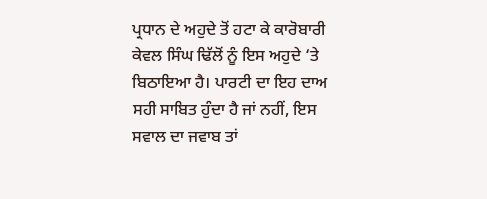ਪ੍ਰਧਾਨ ਦੇ ਅਹੁਦੇ ਤੋਂ ਹਟਾ ਕੇ ਕਾਰੋਬਾਰੀ ਕੇਵਲ ਸਿੰਘ ਢਿੱਲੋਂ ਨੂੰ ਇਸ ਅਹੁਦੇ ‘ਤੇ ਬਿਠਾਇਆ ਹੈ। ਪਾਰਟੀ ਦਾ ਇਹ ਦਾਅ ਸਹੀ ਸਾਬਿਤ ਹੁੰਦਾ ਹੈ ਜਾਂ ਨਹੀਂ, ਇਸ ਸਵਾਲ ਦਾ ਜਵਾਬ ਤਾਂ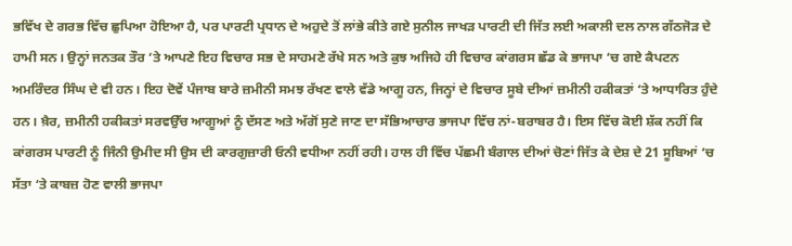ਭਵਿੱਖ ਦੇ ਗਰਭ ਵਿੱਚ ਛੁਪਿਆ ਹੋਇਆ ਹੈ, ਪਰ ਪਾਰਟੀ ਪ੍ਰਧਾਨ ਦੇ ਅਹੁਦੇ ਤੋਂ ਲਾਂਭੇ ਕੀਤੇ ਗਏ ਸੁਨੀਲ ਜਾਖੜ ਪਾਰਟੀ ਦੀ ਜਿੱਤ ਲਈ ਅਕਾਲੀ ਦਲ ਨਾਲ ਗੱਠਜੋੜ ਦੇ ਹਾਮੀ ਸਨ। ਉਨ੍ਹਾਂ ਜਨਤਕ ਤੌਰ ‘ਤੇ ਆਪਣੇ ਇਹ ਵਿਚਾਰ ਸਭ ਦੇ ਸਾਹਮਣੇ ਰੱਖੇ ਸਨ ਅਤੇ ਕੁਝ ਅਜਿਹੇ ਹੀ ਵਿਚਾਰ ਕਾਂਗਰਸ ਛੱਡ ਕੇ ਭਾਜਪਾ ‘ਚ ਗਏ ਕੈਪਟਨ ਅਮਰਿੰਦਰ ਸਿੰਘ ਦੇ ਵੀ ਹਨ। ਇਹ ਦੋਵੇਂ ਪੰਜਾਬ ਬਾਰੇ ਜ਼ਮੀਨੀ ਸਮਝ ਰੱਖਣ ਵਾਲੇ ਵੱਡੇ ਆਗੂ ਹਨ, ਜਿਨ੍ਹਾਂ ਦੇ ਵਿਚਾਰ ਸੂਬੇ ਦੀਆਂ ਜ਼ਮੀਨੀ ਹਕੀਕਤਾਂ ‘ਤੇ ਆਧਾਰਿਤ ਹੁੰਦੇ ਹਨ। ਖ਼ੈਰ, ਜ਼ਮੀਨੀ ਹਕੀਕਤਾਂ ਸਰਵਉੱਚ ਆਗੂਆਂ ਨੂੰ ਦੱਸਣ ਅਤੇ ਅੱਗੋਂ ਸੁਣੇ ਜਾਣ ਦਾ ਸੱਭਿਆਚਾਰ ਭਾਜਪਾ ਵਿੱਚ ਨਾਂ-ਬਰਾਬਰ ਹੈ। ਇਸ ਵਿੱਚ ਕੋਈ ਸ਼ੱਕ ਨਹੀਂ ਕਿ ਕਾਂਗਰਸ ਪਾਰਟੀ ਨੂੰ ਜਿੰਨੀ ਉਮੀਦ ਸੀ ਉਸ ਦੀ ਕਾਰਗੁਜ਼ਾਰੀ ਓਨੀ ਵਧੀਆ ਨਹੀਂ ਰਹੀ। ਹਾਲ ਹੀ ਵਿੱਚ ਪੱਛਮੀ ਬੰਗਾਲ ਦੀਆਂ ਚੋਣਾਂ ਜਿੱਤ ਕੇ ਦੇਸ਼ ਦੇ 21 ਸੂਬਿਆਂ ‘ਚ ਸੱਤਾ ‘ਤੇ ਕਾਬਜ਼ ਹੋਣ ਵਾਲੀ ਭਾਜਪਾ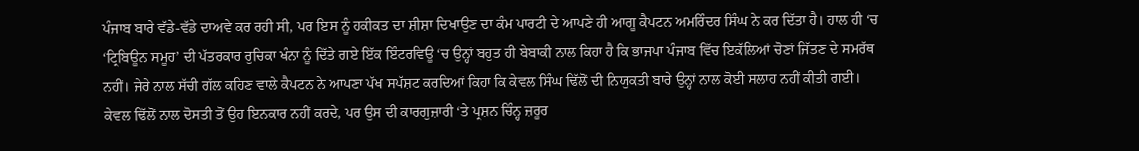ਪੰਜਾਬ ਬਾਰੇ ਵੱਡੇ-ਵੱਡੇ ਦਾਅਵੇ ਕਰ ਰਹੀ ਸੀ, ਪਰ ਇਸ ਨੂੰ ਹਕੀਕਤ ਦਾ ਸ਼ੀਸ਼ਾ ਦਿਖਾਉਣ ਦਾ ਕੰਮ ਪਾਰਟੀ ਦੇ ਆਪਣੇ ਹੀ ਆਗੂ ਕੈਪਟਨ ਅਮਰਿੰਦਰ ਸਿੰਘ ਨੇ ਕਰ ਦਿੱਤਾ ਹੈ। ਹਾਲ ਹੀ ‘ਚ ‘ਟ੍ਰਿਬਿਊਨ ਸਮੂਹ’ ਦੀ ਪੱਤਰਕਾਰ ਰੁਚਿਕਾ ਖੰਨਾ ਨੂੰ ਦਿੱਤੇ ਗਏ ਇੱਕ ਇੰਟਰਵਿਊ ‘ਚ ਉਨ੍ਹਾਂ ਬਹੁਤ ਹੀ ਬੇਬਾਕੀ ਨਾਲ ਕਿਹਾ ਹੈ ਕਿ ਭਾਜਪਾ ਪੰਜਾਬ ਵਿੱਚ ਇਕੱਲਿਆਂ ਚੋਣਾਂ ਜਿੱਤਣ ਦੇ ਸਮਰੱਥ ਨਹੀਂ। ਜੇਰੇ ਨਾਲ ਸੱਚੀ ਗੱਲ ਕਹਿਣ ਵਾਲੇ ਕੈਪਟਨ ਨੇ ਆਪਣਾ ਪੱਖ ਸਪੱਸ਼ਟ ਕਰਦਿਆਂ ਕਿਹਾ ਕਿ ਕੇਵਲ ਸਿੰਘ ਢਿੱਲੋਂ ਦੀ ਨਿਯੁਕਤੀ ਬਾਰੇ ਉਨ੍ਹਾਂ ਨਾਲ ਕੋਈ ਸਲਾਹ ਨਹੀਂ ਕੀਤੀ ਗਈ। ਕੇਵਲ ਢਿੱਲੋਂ ਨਾਲ ਦੋਸਤੀ ਤੋਂ ਉਹ ਇਨਕਾਰ ਨਹੀਂ ਕਰਦੇ, ਪਰ ਉਸ ਦੀ ਕਾਰਗੁਜ਼ਾਰੀ ‘ਤੇ ਪ੍ਰਸ਼ਨ ਚਿੰਨ੍ਹ ਜ਼ਰੂਰ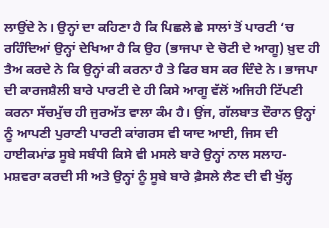ਲਾਉਂਦੇ ਨੇ। ਉਨ੍ਹਾਂ ਦਾ ਕਹਿਣਾ ਹੈ ਕਿ ਪਿਛਲੇ ਛੇ ਸਾਲਾਂ ਤੋਂ ਪਾਰਟੀ ‘ਚ ਰਹਿੰਦਿਆਂ ਉਨ੍ਹਾਂ ਦੇਖਿਆ ਹੈ ਕਿ ਉਹ (ਭਾਜਪਾ ਦੇ ਚੋਟੀ ਦੇ ਆਗੂ) ਖ਼ੁਦ ਹੀ ਤੈਅ ਕਰਦੇ ਨੇ ਕਿ ਉਨ੍ਹਾਂ ਕੀ ਕਰਨਾ ਹੈ ਤੇ ਫਿਰ ਬਸ ਕਰ ਦਿੰਦੇ ਨੇ। ਭਾਜਪਾ ਦੀ ਕਾਰਜਸ਼ੈਲੀ ਬਾਰੇ ਪਾਰਟੀ ਦੇ ਹੀ ਕਿਸੇ ਆਗੂ ਵੱਲੋਂ ਅਜਿਹੀ ਟਿੱਪਣੀ ਕਰਨਾ ਸੱਚਮੁੱਚ ਹੀ ਜੁਰਅੱਤ ਵਾਲਾ ਕੰਮ ਹੈ। ਉਂਜ, ਗੱਲਬਾਤ ਦੌਰਾਨ ਉਨ੍ਹਾਂ ਨੂੰ ਆਪਣੀ ਪੁਰਾਣੀ ਪਾਰਟੀ ਕਾਂਗਰਸ ਵੀ ਯਾਦ ਆਈ, ਜਿਸ ਦੀ ਹਾਈਕਮਾਂਡ ਸੂਬੇ ਸਬੰਧੀ ਕਿਸੇ ਵੀ ਮਸਲੇ ਬਾਰੇ ਉਨ੍ਹਾਂ ਨਾਲ ਸਲਾਹ-ਮਸ਼ਵਰਾ ਕਰਦੀ ਸੀ ਅਤੇ ਉਨ੍ਹਾਂ ਨੂੰ ਸੂਬੇ ਬਾਰੇ ਫ਼ੈਸਲੇ ਲੈਣ ਦੀ ਵੀ ਖੁੱਲ੍ਹ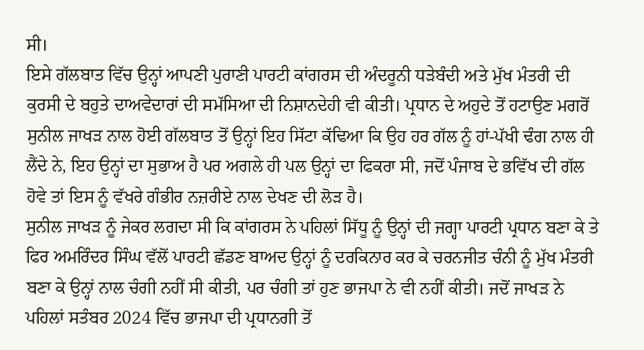ਸੀ।
ਇਸੇ ਗੱਲਬਾਤ ਵਿੱਚ ਉਨ੍ਹਾਂ ਆਪਣੀ ਪੁਰਾਣੀ ਪਾਰਟੀ ਕਾਂਗਰਸ ਦੀ ਅੰਦਰੂਨੀ ਧੜੇਬੰਦੀ ਅਤੇ ਮੁੱਖ ਮੰਤਰੀ ਦੀ ਕੁਰਸੀ ਦੇ ਬਹੁਤੇ ਦਾਅਵੇਦਾਰਾਂ ਦੀ ਸਮੱਸਿਆ ਦੀ ਨਿਸ਼ਾਨਦੇਹੀ ਵੀ ਕੀਤੀ। ਪ੍ਰਧਾਨ ਦੇ ਅਹੁਦੇ ਤੋਂ ਹਟਾਉਣ ਮਗਰੋਂ ਸੁਨੀਲ ਜਾਖੜ ਨਾਲ ਹੋਈ ਗੱਲਬਾਤ ਤੋਂ ਉਨ੍ਹਾਂ ਇਹ ਸਿੱਟਾ ਕੱਢਿਆ ਕਿ ਉਹ ਹਰ ਗੱਲ ਨੂੰ ਹਾਂ-ਪੱਖੀ ਢੰਗ ਨਾਲ ਹੀ ਲੈਂਦੇ ਨੇ, ਇਹ ਉਨ੍ਹਾਂ ਦਾ ਸੁਭਾਅ ਹੈ ਪਰ ਅਗਲੇ ਹੀ ਪਲ ਉਨ੍ਹਾਂ ਦਾ ਫਿਕਰਾ ਸੀ, ਜਦੋਂ ਪੰਜਾਬ ਦੇ ਭਵਿੱਖ ਦੀ ਗੱਲ ਹੋਵੇ ਤਾਂ ਇਸ ਨੂੰ ਵੱਖਰੇ ਗੰਭੀਰ ਨਜ਼ਰੀਏ ਨਾਲ ਦੇਖਣ ਦੀ ਲੋੜ ਹੈ।
ਸੁਨੀਲ ਜਾਖੜ ਨੂੰ ਜੇਕਰ ਲਗਦਾ ਸੀ ਕਿ ਕਾਂਗਰਸ ਨੇ ਪਹਿਲਾਂ ਸਿੱਧੂ ਨੂੰ ਉਨ੍ਹਾਂ ਦੀ ਜਗ੍ਹਾ ਪਾਰਟੀ ਪ੍ਰਧਾਨ ਬਣਾ ਕੇ ਤੇ ਫਿਰ ਅਮਰਿੰਦਰ ਸਿੰਘ ਵੱਲੋਂ ਪਾਰਟੀ ਛੱਡਣ ਬਾਅਦ ਉਨ੍ਹਾਂ ਨੂੰ ਦਰਕਿਨਾਰ ਕਰ ਕੇ ਚਰਨਜੀਤ ਚੰਨੀ ਨੂੰ ਮੁੱਖ ਮੰਤਰੀ ਬਣਾ ਕੇ ਉਨ੍ਹਾਂ ਨਾਲ ਚੰਗੀ ਨਹੀਂ ਸੀ ਕੀਤੀ, ਪਰ ਚੰਗੀ ਤਾਂ ਹੁਣ ਭਾਜਪਾ ਨੇ ਵੀ ਨਹੀਂ ਕੀਤੀ। ਜਦੋਂ ਜਾਖੜ ਨੇ ਪਹਿਲਾਂ ਸਤੰਬਰ 2024 ਵਿੱਚ ਭਾਜਪਾ ਦੀ ਪ੍ਰਧਾਨਗੀ ਤੋਂ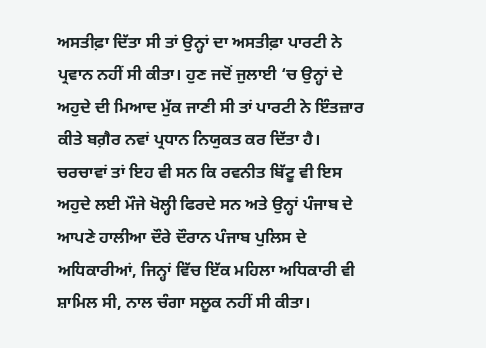ਅਸਤੀਫ਼ਾ ਦਿੱਤਾ ਸੀ ਤਾਂ ਉਨ੍ਹਾਂ ਦਾ ਅਸਤੀਫ਼ਾ ਪਾਰਟੀ ਨੇ ਪ੍ਰਵਾਨ ਨਹੀਂ ਸੀ ਕੀਤਾ। ਹੁਣ ਜਦੋਂ ਜੁਲਾਈ ‘ਚ ਉਨ੍ਹਾਂ ਦੇ ਅਹੁਦੇ ਦੀ ਮਿਆਦ ਮੁੱਕ ਜਾਣੀ ਸੀ ਤਾਂ ਪਾਰਟੀ ਨੇ ਇੰਤਜ਼ਾਰ ਕੀਤੇ ਬਗ਼ੈਰ ਨਵਾਂ ਪ੍ਰਧਾਨ ਨਿਯੁਕਤ ਕਰ ਦਿੱਤਾ ਹੈ। ਚਰਚਾਵਾਂ ਤਾਂ ਇਹ ਵੀ ਸਨ ਕਿ ਰਵਨੀਤ ਬਿੱਟੂ ਵੀ ਇਸ ਅਹੁਦੇ ਲਈ ਮੌਜੇ ਖੋਲ੍ਹੀ ਫਿਰਦੇ ਸਨ ਅਤੇ ਉਨ੍ਹਾਂ ਪੰਜਾਬ ਦੇ ਆਪਣੇ ਹਾਲੀਆ ਦੌਰੇ ਦੌਰਾਨ ਪੰਜਾਬ ਪੁਲਿਸ ਦੇ ਅਧਿਕਾਰੀਆਂ, ਜਿਨ੍ਹਾਂ ਵਿੱਚ ਇੱਕ ਮਹਿਲਾ ਅਧਿਕਾਰੀ ਵੀ ਸ਼ਾਮਿਲ ਸੀ, ਨਾਲ ਚੰਗਾ ਸਲੂਕ ਨਹੀਂ ਸੀ ਕੀਤਾ।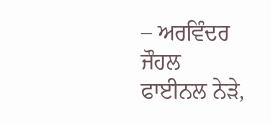– ਅਰਵਿੰਦਰ ਜੌਹਲ
ਫਾਈਨਲ ਨੇੜੇ,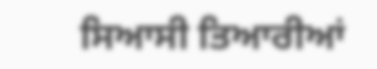ਸਿਆਸੀ ਤਿਆਰੀਆਂ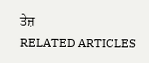ਤੇਜ਼
RELATED ARTICLES